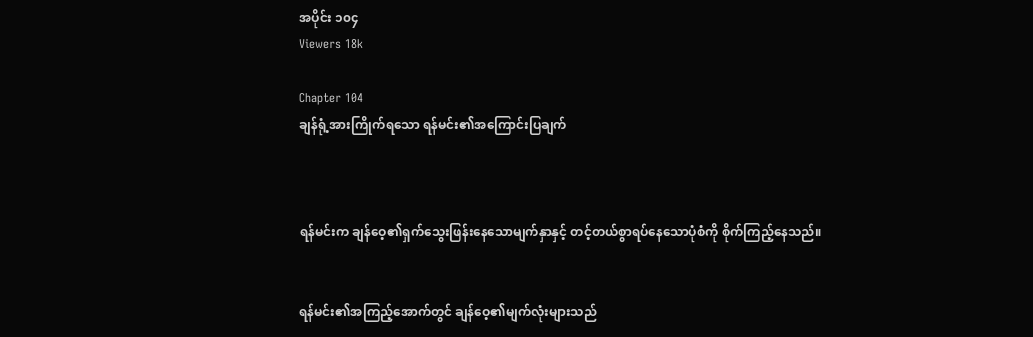အပိုင်း ၁၀၄
Viewers 18k

Chapter 104
ချန်ရုံ့အားကြိုက်ရသော ရန်မင်း၏အကြောင်းပြချက်



ရန်မင်းက ချန်ဝေ့၏ရှက်သွေးဖြန်းနေသောမျက်နှာနှင့် တင့်တယ်စွာရပ်နေသောပုံစံကို စိုက်ကြည့်နေသည်။


ရန်မင်း၏အကြည့်အောက်တွင် ချန်ဝေ့၏မျက်လုံးများသည်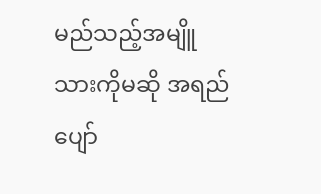မည်သည့်အမျိူသားကိုမဆို အရည်ပျော်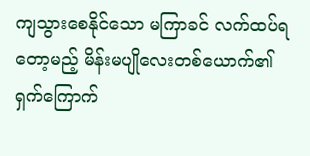ကျသွားစေနိုင်သော မကြာခင် လက်ထပ်ရတော့မည့် မိန်းမပျိုလေးတစ်ယောက်၏ ရှက်ကြောက်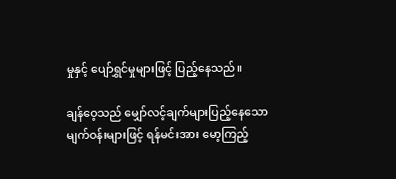မှုနှင့် ပျော်ရွှင်မှုများဖြင့် ပြည့်နေသည်။

ချန်ဝေ့သည် မျှော်လင့်ချက်များပြည့်နေသော မျက်ဝန်းများဖြင့် ရန်မင်းအား မော့ကြည့်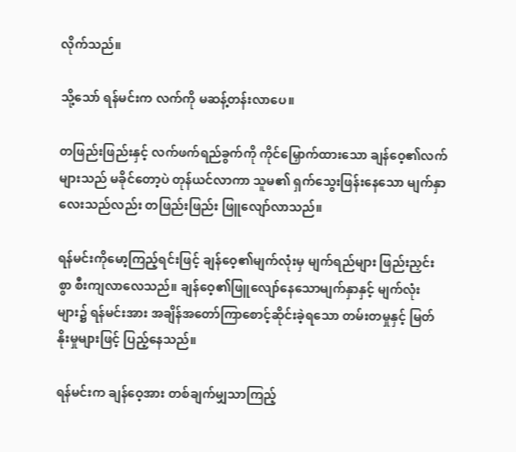လိုက်သည်။

သို့သော် ရန်မင်းက လက်ကို မဆန့်တန်းလာပေ။

တဖြည်းဖြည်းနှင့် လက်ဖက်ရည်ခွက်ကို ကိုင်မြှောက်ထားသော ချန်ဝေ့၏လက်များသည် မခိုင်တော့ပဲ တုန်ယင်လာကာ သူမ၏ ရှက်သွေးဖြန်းနေသော မျက်နှာလေးသည်လည်း တဖြည်းဖြည်း ဖြူလျော်လာသည်။

ရန်မင်းကိုမော့ကြည့်ရင်းဖြင့် ချန်ဝေ့၏မျက်လုံးမှ မျက်ရည်များ ဖြည်းညှင်းစွာ စီးကျလာလေသည်။ ချန်ဝေ့၏ဖြူလျော်နေသောမျက်နှာနှင့် မျက်လုံးများ၌ ရန်မင်းအား အချိန်အတော်ကြာစောင့်ဆိုင်းခဲ့ရသော တမ်းတမှုနှင့် မြတ်နိုးမှုများဖြင့် ပြည့်နေသည်။

ရန်မင်းက ချန်ဝေ့အား တစ်ချက်မျှသာကြည့်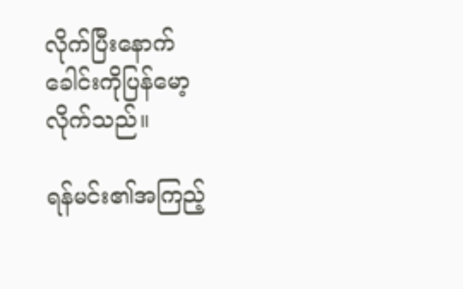လိုက်ပြီးနောက် ခေါင်းကိုပြန်မော့လိုက်သည်။

ရန်မင်း၏အကြည့်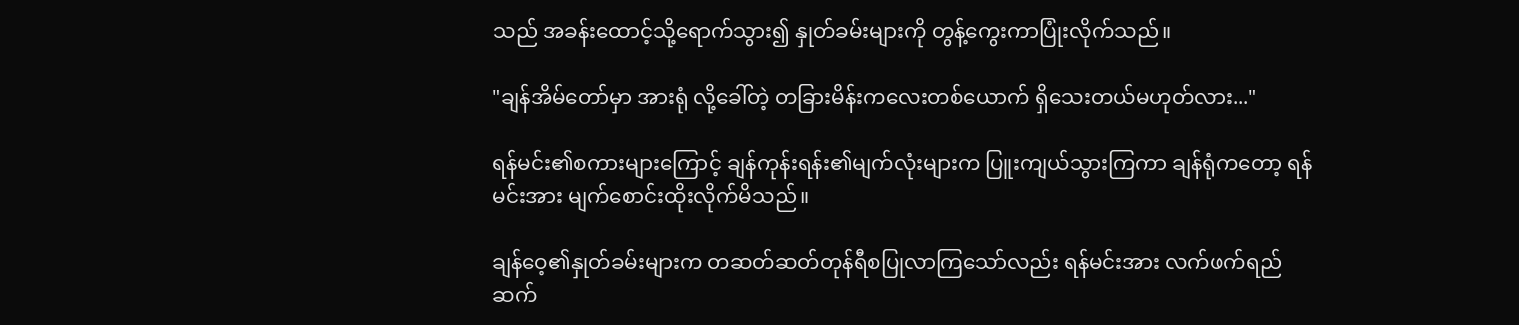သည် အခန်းထောင့်သို့ရောက်သွား၍ နှုတ်ခမ်းများကို တွန့်ကွေးကာပြုံးလိုက်သည်။

"ချန်အိမ်တော်မှာ အားရုံ လို့ခေါ်တဲ့ တခြားမိန်းကလေးတစ်‌ယောက် ရှိသေးတယ်မဟုတ်လား..."

ရန်မင်း၏စကားများကြောင့် ချန်ကုန်းရန်း၏မျက်လုံးများက ပြူးကျယ်သွားကြကာ ချန်ရုံကတော့ ရန်မင်းအား မျက်စောင်းထိုးလိုက်မိသည်။

ချန်ဝေ့၏နှုတ်ခမ်းများက တဆတ်ဆတ်တုန်ရီစပြုလာကြသော်လည်း ရန်မင်းအား လက်ဖက်ရည်ဆက်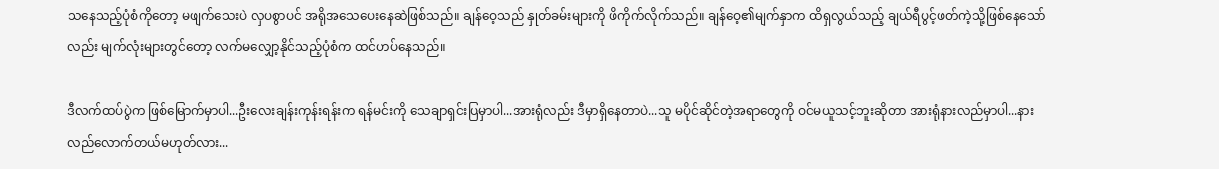သနေသည့်ပုံစံကိုတော့ မဖျက်သေးပဲ လှပစွာပင် အရိုအသေပေးနေဆဲဖြစ်သည်။ ချန်ဝေ့သည် နှုတ်ခမ်းများကို ဖိကိုက်လိုက်သည်။ ချန်ဝေ့၏မျက်နှာက ထိရှလွယ်သည့် ချယ်ရီပွင့်ဖတ်ကဲ့သို့ဖြစ်နေသော်လည်း မျက်လုံးများတွင်တော့ လက်မလျှော့နိုင်သည့်ပုံစံက ထင်ဟပ်နေသည်။

ဒီလက်ထပ်ပွဲက ဖြစ်မြောက်မှာပါ...ဦးလေးချန်းကုန်းရန်းက ရန်မင်းကို သေချာရှင်းပြမှာပါ...အားရုံလည်း ဒီမှာရှိနေတာပဲ...သူ မပိုင်ဆိုင်တဲ့အရာတွေကို ဝင်မယူသင့်ဘူးဆိုတာ အားရုံနားလည်မှာပါ...နားလည်လောက်တယ်မဟုတ်လား...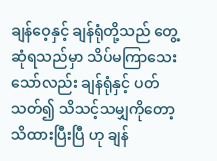ချန်ဝေ့နှင့် ချန်ရုံတို့သည် တွေ့ဆုံရသည်မှာ သိပ်မကြာသေးသော်လည်း ချန်ရုံနှင့် ပတ်သတ်၍ သိသင့်သမျှကိုတော့ သိထားပြီးပြီ ဟု ချန်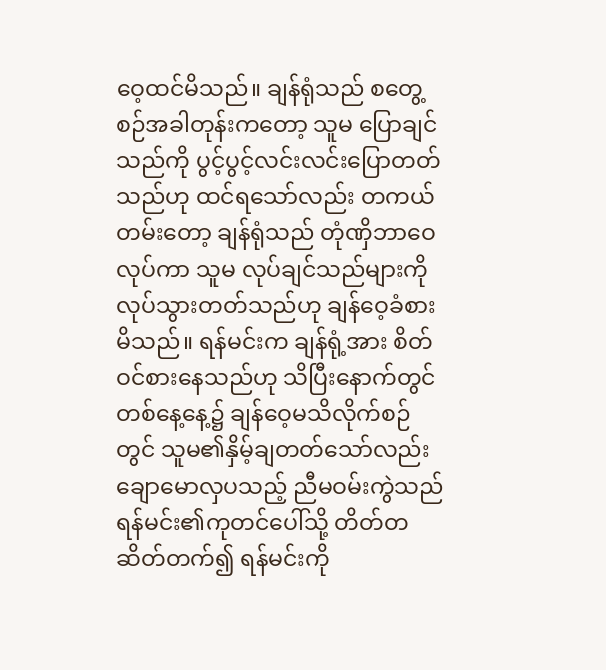ဝေ့ထင်မိသည်။ ချန်ရုံသည် စတွေ့စဉ်အခါတုန်းကတော့ သူမ ပြောချင်သည်ကို ပွင့်ပွင့်လင်းလင်းပြောတတ်သည်ဟု ထင်ရသော်လည်း တကယ်တမ်းတော့ ချန်ရုံသည် တုံဏှိဘာဝေလုပ်ကာ သူမ လုပ်ချင်သည်များကို လုပ်သွားတတ်သည်ဟု ချန်ဝေ့ခံစားမိသည်။ ရန်မင်းက ချန်ရုံ့အား စိတ်ဝင်စားနေသည်ဟု သိပြီးနောက်တွင် တစ်နေ့နေ့၌ ချန်ဝေ့မသိလိုက်စဉ်တွင် သူမ၏နှိမ့်ချတတ်သော်လည်း ချောမောလှပသည့် ညီမဝမ်းကွဲသည် ရန်မင်း၏ကုတင်ပေါ်သို့ တိတ်တဆိတ်တက်၍ ရန်မင်းကို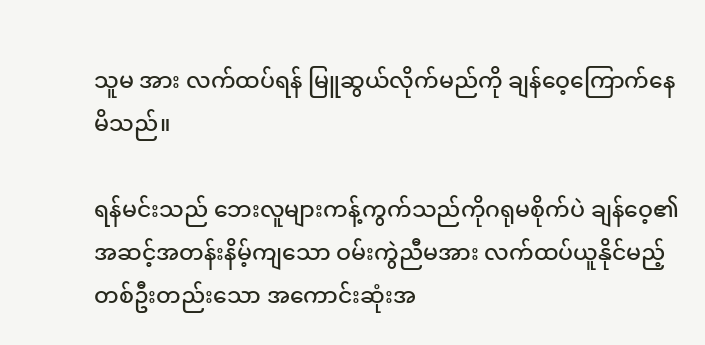သူမ အား လက်ထပ်ရန် မြူဆွယ်လိုက်မည်ကို ချန်ဝေ့ကြောက်နေမိသည်။

ရန်မင်းသည် ဘေးလူများကန့်ကွက်သည်ကိုဂရုမစိုက်ပဲ ချန်ဝေ့၏ အဆင့်အတန်းနိမ့်ကျသော ဝမ်းကွဲညီမအား လက်ထပ်ယူနိုင်မည့် တစ်ဦးတည်းသော အကောင်းဆုံးအ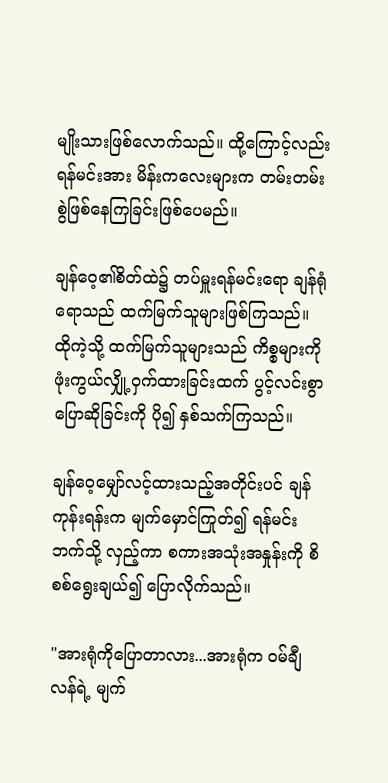မျိုးသားဖြစ်လောက်သည်။ ထို့ကြောင့်လည်း ရန်မင်းအား မိန်းကလေးများက တမ်းတမ်းစွဲဖြစ်နေကြခြင်းဖြစ်ပေမည်။

ချန်ဝေ့၏စိတ်ထဲ၌ တပ်မှူးရန်မင်းရော ချန်ရုံရောသည် ထက်မြက်သူများဖြစ်ကြသည်။ ထိုကဲ့သို့ ထက်မြက်သူများသည် ကိစ္စများကို ဖုံးကွယ်လျှို့ဝှက်ထားခြင်းထက် ပွင့်လင်းစွာပြောဆိုခြင်းကို ပို၍ နှစ်သက်ကြသည်။

ချန်ဝေ့မျှော်လင့်ထားသည့်အတိုင်းပင် ချန်ကုန်းရန်းက မျက်မှောင်ကြုတ်၍ ရန်မင်းဘက်သို့ လှည့်ကာ စကားအသုံးအနှုန်းကို စိစစ်ရွေးချယ်၍ ပြောလိုက်သည်။

"အားရုံကိုပြောတာလား...အားရုံက ဝမ်ချီလန်ရဲ့ မျက်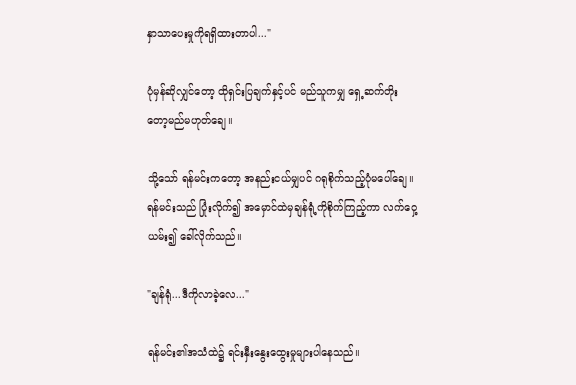နှာသာပေးမှုကိုရရှိထားတာပါ..."

ပုံမှန်ဆိုလျှင်တော့ ထိုရှင်းပြချက်နှင့်ပင် မည်သူကမျှ ရှေ့ဆက်တိုးတော့မည်မဟုတ်ချေ။

သို့သော် ရန်မင်းကတော့ အနည်းငယ်မျှပင် ဂရုစိုက်သည့်ပုံမပေါ်ချေ။ ရန်မင်းသည် ပြုံးလိုက်၍ အမှောင်ထဲမှချန်ရုံ့ကိုစိုက်ကြည့်ကာ လက်ဝှေ့ယမ်း၍ ခေါ်လိုက်သည်။

"ချန်ရုံ...ဒီကိုလာခဲ့လေ..."

ရန်မင်း၏အသံထဲ၌ ရင်းနှီးနွေးထွေးမှုများပါနေ‌သည်။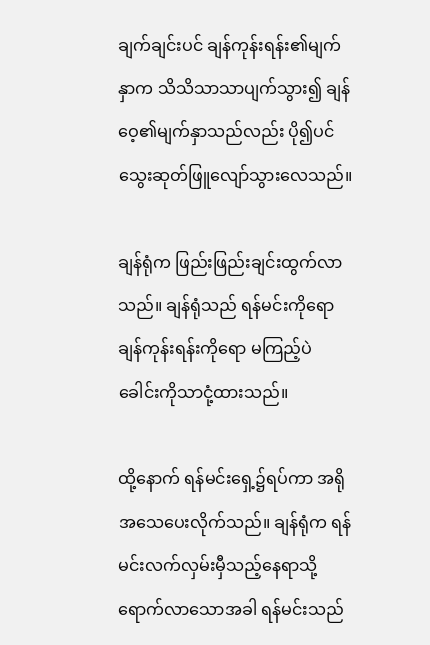ချက်ချင်းပင် ချန်ကုန်းရန်း၏မျက်နှာက သိသိသာသာပျက်သွား၍ ချန်ဝေ့၏မျက်နှာသည်လည်း ပို၍ပင်သွေးဆုတ်ဖြူလျော်သွားလေသည်။

ချန်ရုံက ဖြည်းဖြည်းချင်းထွက်လာသည်။ ချန်ရုံသည် ရန်မင်းကိုရော ချန်ကုန်းရန်းကိုရော မကြည့်ပဲ ခေါင်းကိုသာငုံ့ထားသည်။

ထို့နောက် ရန်မင်းရှေ့၌ရပ်ကာ အရိုအသေပေးလိုက်သည်။ ချန်ရုံက ရန်မင်းလက်လှမ်းမှီသည့်နေရာသို့ရောက်လာသောအခါ ရန်မင်းသည်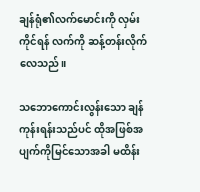ချန်ရုံ၏လက်မောင်းကို လှမ်းကိုင်ရန် လက်ကို ဆန့်တန်းလိုက်လေသည်။

သဘောကောင်းလွန်းသော ချန်ကုန်းရန်းသည်ပင် ထိုအဖြစ်အပျက်ကိုမြင်သောအခါ မထိန်း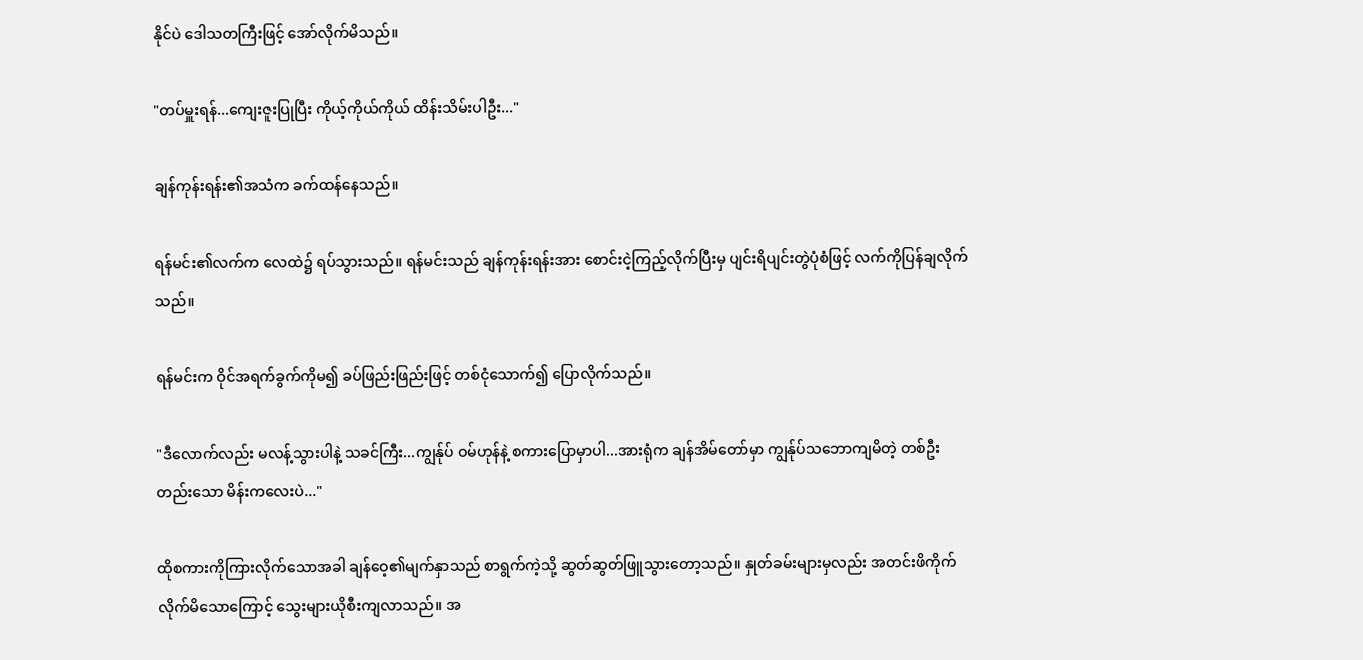နိုင်ပဲ ဒေါသတကြီးဖြင့် အော်လိုက်မိသည်။

"တပ်မှူးရန်...ကျေးဇူးပြုပြီး ကိုယ့်ကိုယ်ကိုယ် ထိန်းသိမ်းပါဦး..."

ချန်ကုန်းရန်း၏အသံက ခက်ထန်နေသည်။

ရန်မင်း၏လက်က လေထဲ၌ ရပ်သွားသည်။ ရန်မင်းသည် ချန်ကုန်းရန်းအား စောင်းငဲ့ကြည့်လိုက်ပြီးမှ ပျင်းရိပျင်းတွဲပုံစံဖြင့် လက်ကိုပြန်ချလိုက်သည်။

ရန်မင်းက ဝိုင်အရက်ခွက်ကိုမ၍ ခပ်ဖြည်းဖြည်းဖြင့် တစ်ငုံသောက်၍ ပြောလိုက်သည်။

"ဒီလောက်လည်း မလန့်သွားပါနဲ့ သခင်ကြီး...ကျွန်ုပ် ဝမ်ဟုန်နဲ့ စကားပြောမှာပါ...အားရုံက ချန်အိမ်တော်မှာ ကျွန်ုပ်သဘောကျမိတဲ့ တစ်ဦးတည်းသော မိန်းကလေးပဲ..."

ထိုစကားကိုကြားလိုက်သောအခါ ချန်ဝေ့၏မျက်နှာသည် စာရွက်ကဲ့သို့ ဆွတ်ဆွတ်ဖြူသွားတော့သည်။ နှုတ်ခမ်းများမှလည်း အတင်းဖိကိုက်လိုက်မိသောကြောင့် သွေးများယိုစီးကျလာသည်။ အ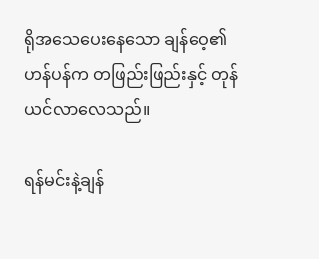ရိုအသေပေးနေသော ချန်ဝေ့၏ဟန်ပန်က တဖြည်းဖြည်းနှင့် တုန်ယင်လာလေသည်။

ရန်မင်းနဲ့ချန်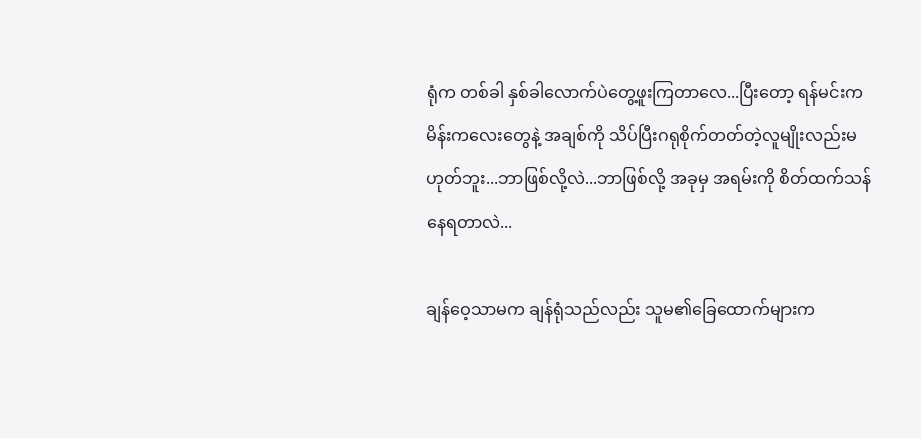ရုံက တစ်ခါ နှစ်ခါလောက်ပဲတွေ့ဖူးကြတာလေ...ပြီးတော့ ရန်မင်းက မိန်းကလေးတွေနဲ့ အချစ်ကို သိပ်ပြီးဂရုစိုက်တတ်တဲ့လူမျိုးလည်းမဟုတ်ဘူး...ဘာဖြစ်လို့လဲ...ဘာဖြစ်လို့ အခုမှ အရမ်းကို စိတ်ထက်သန်နေရတာလဲ...

ချန်ဝေ့သာမက ချန်ရုံသည်လည်း သူမ၏ခြေထောက်များက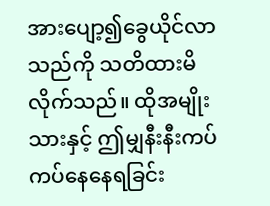အားပျော့၍ခွေယိုင်လာသည်ကို သတိထားမိလိုက်သည်။ ထိုအမျိုးသားနှင့် ဤမျှနီးနီးကပ်ကပ်နေနေရခြင်း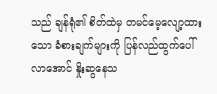သည် ချန်ရုံ၏ စိတ်ထဲမှ တမင်မေ့လျော့ထားသော ခံစားချက်များကို ပြန်လည်ထွက်ပေါ်လာအောင် နှိုးဆွနေသ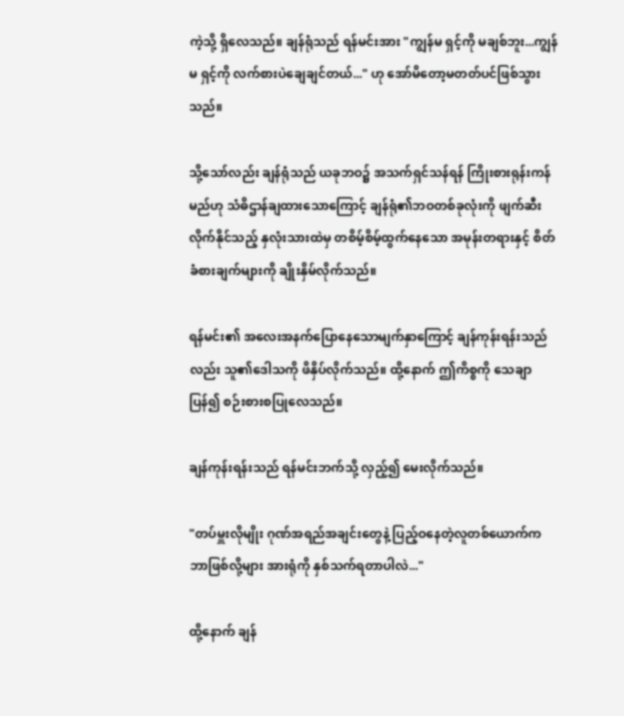ကဲ့သို့ ရှိလေသည်။ ချန်ရုံသည် ရန်မင်းအား "ကျွန်မ ရှင့်ကို မချစ်ဘူး...ကျွန်မ ရှင့်ကို လက်စားပဲချေချင်တယ်..." ဟု အော်‌မိတော့မတတ်ပင်ဖြစ်သွားသည်။

သို့သော်လည်း ချန်ရုံသည် ယခုဘဝ၌ အသက်ရှင်သန်ရန် ကြိုးစားရုန်းကန်မည်ဟု သံဓိဌာန်ချထားသောကြောင့် ချန်ရုံ၏ဘဝတစ်ခုလုံးကို ဖျက်ဆီးလိုက်နိုင်သည့် နှလုံးသားထဲမှ တစိမ့်စိမ့်ထွက်နေသော အမုန်းတရားနှင့် စိတ်ခံစားချက်များကို ချိုးနှိမ်လိုက်သည်။

ရန်မင်း၏ အလေးအနက်ပြောနေသောမျက်နှာကြောင့် ချန်ကုန်းရန်းသည်လည်း သူ၏ဒေါသကို ဖိနှိပ်လိုက်သည်။ ထို့နောက် ဤကိစ္စကို သေချာပြန်၍ စဉ်းစားစပြုလေသည်။

ချန်ကုန်းရန်းသည် ရန်မင်းဘက်သို့ လှည့်၍ မေးလိုက်သည်။

"တပ်မှူးလိုမျိုး ဂုဏ်အရည်အချင်းတွေနဲ့ ပြည့်ဝနေတဲ့လူတစ်ယောက်က ဘာဖြစ်လို့များ အားရုံကို နှစ်သက်ရတာပါလဲ..."

ထို့နောက် ချန်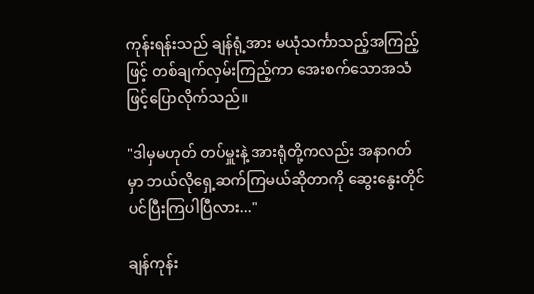ကုန်းရန်းသည် ချန်ရုံ့အား မယုံသင်္ကာသည့်အကြည့်ဖြင့် တစ်ချက်လှမ်းကြည့်ကာ အေးစက်သောအသံဖြင့်ပြောလိုက်သည်။

"ဒါမှမဟုတ် တပ်မှူးနဲ့ အားရုံတို့ကလည်း အနာဂတ်မှာ ဘယ်လိုရှေ့ဆက်ကြမယ်ဆိုတာကို ဆွေးနွေးတိုင်ပင်ပြီးကြပါပြီလား..."

ချန်ကုန်း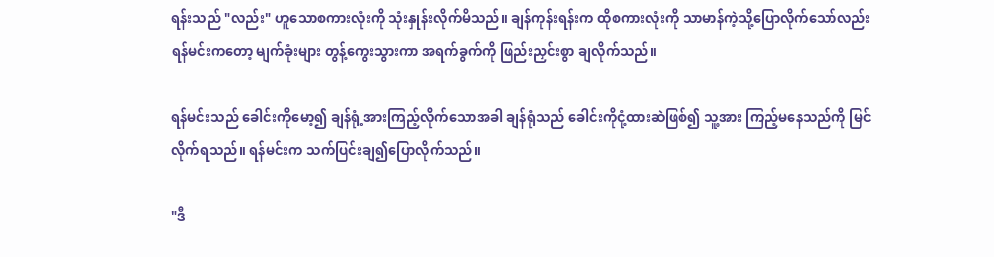ရန်းသည် "လည်း" ဟူသောစကားလုံးကို သုံးနှုန်းလိုက်မိသည်။ ချန်ကုန်းရန်းက ထိုစကားလုံးကို သာမာန်ကဲ့သို့ပြောလိုက်သော်လည်း ရန်မင်းကတော့ မျက်ခုံးများ တွန့်ကွေးသွားကာ အရက်ခွက်ကို ဖြည်းညှင်းစွာ ချလိုက်သည်။

ရန်မင်းသည် ခေါင်းကိုမော့၍ ချန်ရုံ့အားကြည့်လိုက်သောအခါ ချန်ရုံသည် ခေါင်းကိုငုံ့ထားဆဲဖြစ်၍ သူ့အား ကြည့်မနေသည်ကို မြင်လိုက်ရသည်။ ရန်မင်းက သက်ပြင်းချ၍ပြောလိုက်သည်။

"ဒီ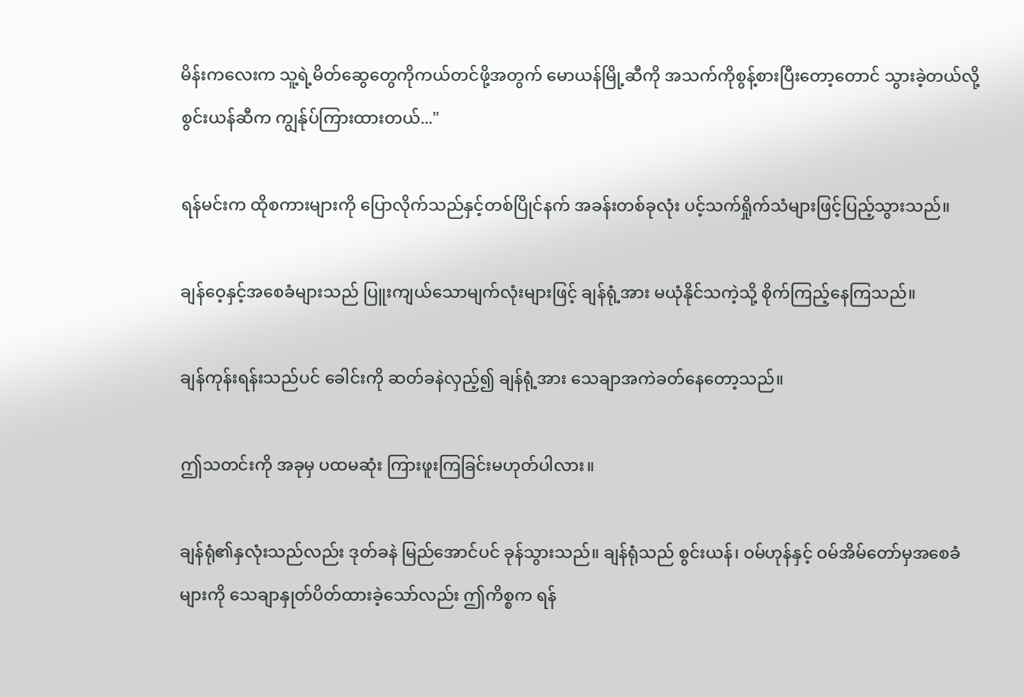မိန်းကလေးက သူ့ရဲ့မိတ်ဆွေတွေကိုကယ်တင်ဖို့အတွက် မောယန်မြို့ဆီကို အသက်ကိုစွန့်စားပြီးတော့တောင် သွားခဲ့တယ်လို့ စွင်းယန်ဆီက ကျွန်ုပ်ကြားထားတယ်..."

ရန်မင်းက ထိုစကားများကို ပြောလိုက်သည်နှင့်တစ်ပြိုင်နက် အခန်းတစ်ခုလုံး ပင့်သက်ရှိုက်သံများဖြင့်ပြည့်သွားသည်။

ချန်ဝေ့နှင့်အစေခံများသည် ပြူးကျယ်သောမျက်လုံးများဖြင့် ချန်ရုံ့အား မယုံနိုင်သကဲ့သို့ စိုက်ကြည့်နေကြသည်။

ချန်ကုန်းရန်းသည်ပင် ခေါင်းကို ဆတ်ခနဲလှည့်၍ ချန်ရုံ့အား သေချာအကဲ‌ခတ်နေတော့သည်။

ဤသတင်းကို အခုမှ ပထမဆုံး ကြားဖူးကြခြင်းမဟုတ်ပါလား။

ချန်ရုံ၏နှလုံးသည်လည်း ဒုတ်ခနဲ မြည်အောင်ပင် ခုန်သွားသည်။ ချန်ရုံသည် စွင်းယန်၊ ဝမ်ဟုန်နှင့် ဝမ်အိမ်တော်မှအ‌စေခံများကို သေချာနှုတ်ပိတ်ထားခဲ့သော်လည်း ဤကိစ္စက ရန်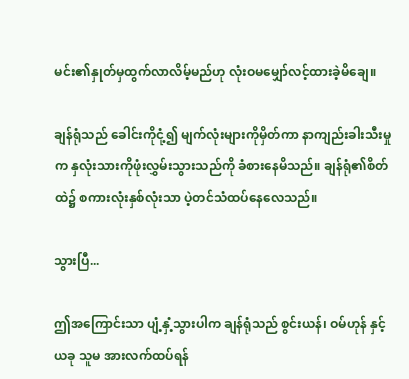မင်း၏နှုတ်မှထွက်လာလိမ့်မည်ဟု လုံးဝမမျှော်လင့်ထားခဲ့မိချေ။

ချန်ရုံသည် ခေါင်းကိုငုံ့၍ မျက်လုံးများကိုမှိတ်ကာ နာကျည်းခါးသီးမှုက နှလုံးသားကိုဖုံးလွှမ်းသွားသည်ကို ခံစားနေမိသည်။ ချန်ရုံ၏စိတ်ထဲ၌ စကားလုံးနှစ်လုံးသာ ပဲ့တင်သံထပ်နေလေသည်။

သွားပြီ...

ဤအကြောင်းသာ ပျံ့နှံ့သွားပါက ချန်ရုံသည် စွင်းယန်၊ ဝမ်ဟုန် နှင့် ယခု သူမ အားလက်ထပ်ရန်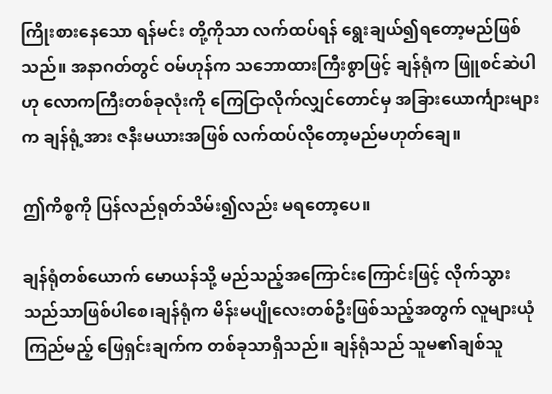ကြိုးစားနေသော ရန်မင်း တို့ကိုသာ လက်ထပ်ရန် ရွေးချယ်၍ရတော့မည်ဖြစ်သည်။ အနာဂတ်တွင် ဝမ်ဟုန်က သဘောထားကြီးစွာဖြင့် ချန်ရုံက ဖြူစင်ဆဲပါ ဟု လောကကြီးတစ်ခုလုံးကို ကြေငြာလိုက်လျှင်တောင်မှ အခြားယောင်္ကျားများက ချန်ရုံ့အား ဇနီးမယားအဖြစ် လက်ထပ်လိုတော့မည်မဟုတ်ချေ။

ဤကိစ္စကို ပြန်လည်ရုတ်သိမ်း၍လည်း မရတော့ပေ။

ချန်ရုံတစ်ယောက် မောယန်သို့ မည်သည့်အကြောင်းကြောင်းဖြင့် လိုက်သွားသည်သာဖြစ်ပါစေ၊ချန်ရုံက မိန်းမပျိုလေးတစ်ဦးဖြစ်သည့်အတွက် လူများယုံကြည်မည့် ဖြေရှင်းချက်က တစ်ခုသာရှိသည်။ ချန်ရုံသည် သူမ၏ချစ်သူ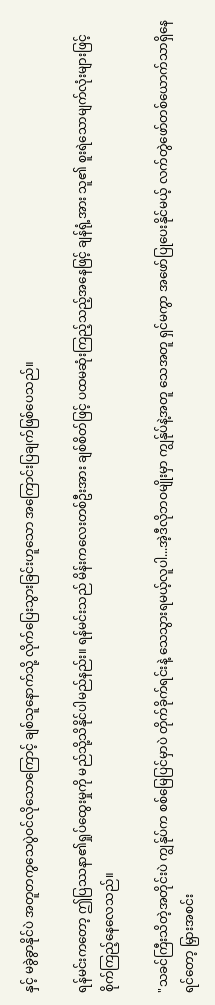နှင့် မခွဲခွာနိုင်ပဲ အတူတကွသေပွဲဝင်လိုသောကြောင့် ချစ်သူနောက်သို့ လိုက်ပြေးသွားခြင်းဟူသော အကြောင်းပြချက်ဖြစ်ပေသည်။

ရန်မင်းကတော့ ဤပြဿနာ၏ရှုပ်ထွေးမှုကို မည်သို့သိနိုင်ပါမည်နည်း။ ရန်မင်းသည် မိန်းကလေးတစ်ဦးအား ချစ်စိတ်ဖြင့် ပထမဆုံးကြည့်သည့်အနေဖြင့် ချန်ရုံ့အား သူ၏ စူးရဲသောမျက်လုံးများဖြင့် စိုက်ကြည့်နေလေသည်။

"သခင်ကြီးသိတဲ့အတိုင်းပဲ ကျွန်ုပ်က စစ်မြေပြင်မှာပဲ တိုက်ခိုက်ရင်းနဲ့ သေသွားရမယ့်လူပါ...အဲ့ဒီလိုဘဝမျိုးမှာ ကျွန်ုပ်နဲ့အတူ သေအတူ ရှင်မကွာ အဖော်ပြုပေးနိုင်မယ့် လက်တွဲဖော်တစ်ယောက်သာရှိနေရင်တော့ မြှားအစင်း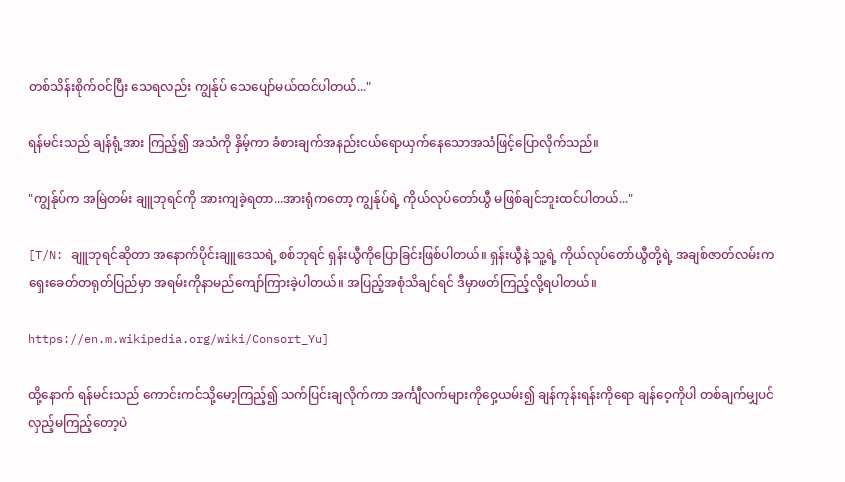တစ်သိန်းစိုက်ဝင်ပြီး သေရလည်း ကျွန်ုပ် သေပျော်မယ်ထင်ပါတယ်..."

ရန်မင်းသည် ချန်ရုံ့အား ကြည့်၍ အသံကို နှိမ့်ကာ ခံစားချက်အနည်းငယ်ရောယှက်နေသောအသံဖြင့်ပြောလိုက်သည်။

"ကျွန်ုပ်က အမြဲတမ်း ချူဘုရင်ကို အားကျခဲ့ရတာ...အားရုံကတော့ ကျွန်ုပ်ရဲ့ ကိုယ်လုပ်တော်ယွီ မဖြစ်ချင်ဘူးထင်ပါတယ်..."

[T/N: ချူဘုရင်ဆိုတာ အနောက်ပိုင်းချူဒေသရဲ့ စစ်ဘုရင် ရှန်းယွီကိုပြောခြင်းဖြစ်ပါတယ်။ ရှန်းယွီနဲ့ သူ့ရဲ့ ကိုယ်လုပ်တော်ယွီတို့ရဲ့ အချစ်ဇာတ်လမ်းက ရှေးခေတ်တရုတ်ပြည်မှာ အရမ်းကိုနာမည်ကျော်ကြားခဲ့ပါတယ်။ အပြည့်အစုံသိချင်ရင် ဒီမှာဖတ်ကြည့်လို့ရပါတယ်။

https://en.m.wikipedia.org/wiki/Consort_Yu]

ထို့နောက် ရန်မင်းသည် ကောင်းကင်သို့မော့ကြည့်၍ သက်ပြင်းချလိုက်ကာ အင်္ကျီလက်များကိုဝှေ့ယမ်း၍ ချန်ကုန်းရန်းကိုရော ချန်ဝေ့ကိုပါ တစ်ချက်မျှပင် လှည့်မကြည့်တော့ပဲ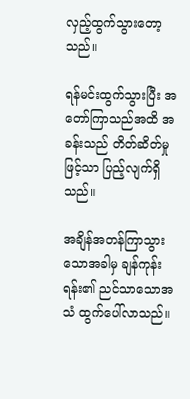လှည့်ထွက်သွားတော့သည်။

ရန်မင်းထွက်သွားပြီး အတော်ကြာသည်အထိ အခန်းသည် တိတ်ဆိတ်မှုဖြင့်သာ ပြည့်လျက်ရှိသည်။

အချိန်အတန်ကြာသွားသောအခါမှ ချန်ကုန်းရန်း၏ ညင်သာသောအသံ ထွက်ပေါ်လာသည်။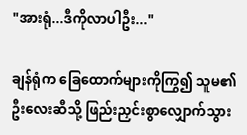"အားရုံ...ဒီကိုလာပါဦး..."

ချန်ရုံက ခြေထောက်များကိုကြွ၍ သူမ၏ဦးလေးဆီသို့ ‌ဖြည်းညှင်းစွာလျှောက်သွား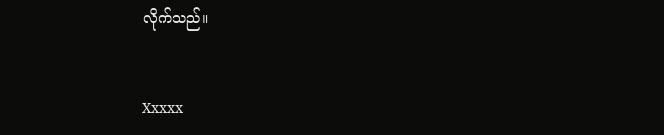လိုက်သည်။


Xxxxx